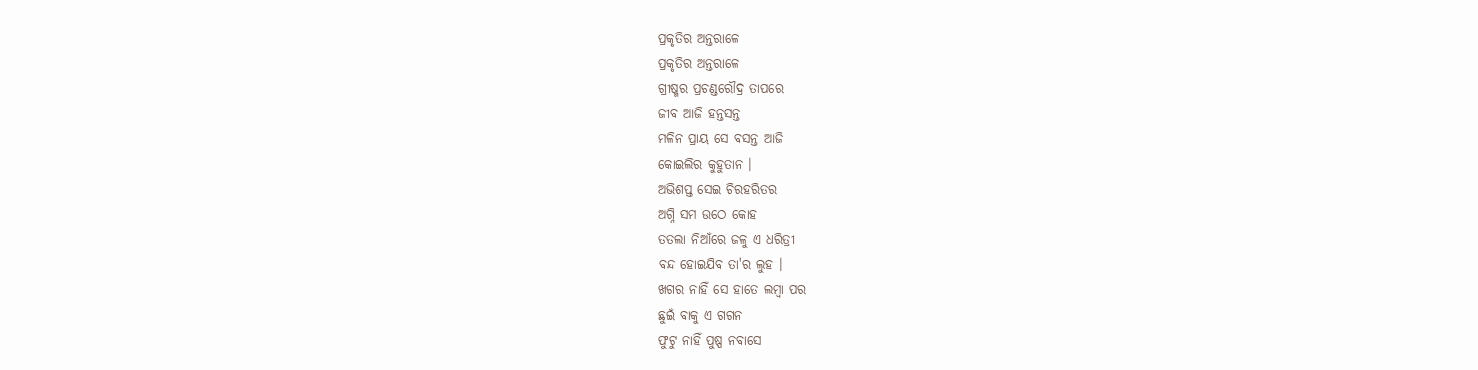ପ୍ରକୃତିର ଅନ୍ତରାଳେ
ପ୍ରକୃତିର ଅନ୍ତରାଳେ
ଗ୍ରୀଷ୍ମର ପ୍ରଚଣ୍ଡରୌଦ୍ର ତାପରେ
ଜୀବ ଆଜି ହନ୍ତସନ୍ତ
ମଳିନ ପ୍ରାୟ ସେ ବସନ୍ତ ଆଜି
କୋଇଲିର କୁହୁତାନ ।
ଅଭିଶପ୍ତ ସେଇ ଚିରହରିତର
ଅଗ୍ନି ସମ ଉଠେ କୋହ
ତତଲା ନିଆଁରେ ଜଳୁ ଏ ଧରିତ୍ରୀ
ବନ୍ଦ ହୋଇଯିବ ତା'ର ଲୁହ ।
ଖଗର ନାହିଁ ସେ ହାତେ ଲମ୍ବା ପର
ଛୁଇଁ ବାକୁ ଏ ଗଗନ
ଫୁଟୁ ନାହିଁ ପୁଷ୍ପ ନବାସେ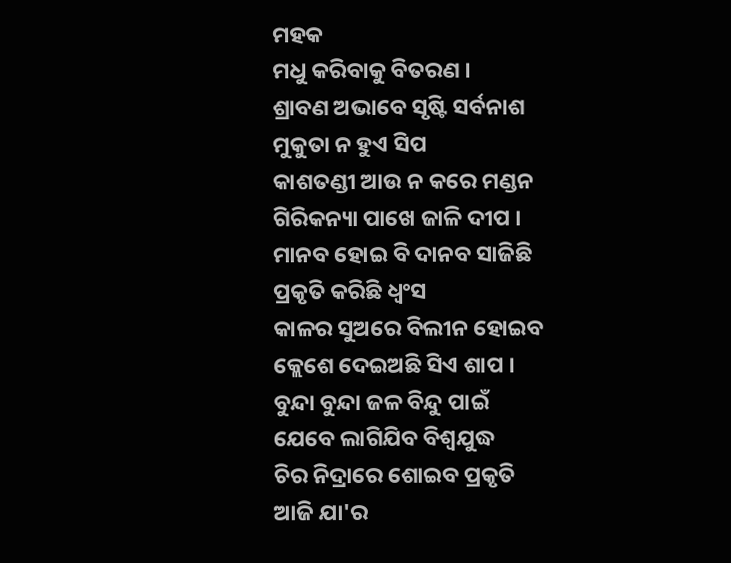ମହକ
ମଧୁ କରିବାକୁ ବିତରଣ ।
ଶ୍ରାବଣ ଅଭାବେ ସୃଷ୍ଟି ସର୍ବନାଶ
ମୁକୁତା ନ ହୁଏ ସିପ
କାଶତଣ୍ଡୀ ଆଉ ନ କରେ ମଣ୍ଡନ
ଗିରିକନ୍ୟା ପାଖେ ଜାଳି ଦୀପ ।
ମାନବ ହୋଇ ବି ଦାନବ ସାଜିଛି
ପ୍ରକୃତି କରିଛି ଧ୍ୱଂସ
କାଳର ସୁଅରେ ବିଲୀନ ହୋଇବ
କ୍ଲେଶେ ଦେଇଅଛି ସିଏ ଶାପ ।
ବୁନ୍ଦା ବୁନ୍ଦା ଜଳ ବିନ୍ଦୁ ପାଇଁ
ଯେବେ ଲାଗିଯିବ ବିଶ୍ଵଯୁଦ୍ଧ
ଚିର ନିଦ୍ରାରେ ଶୋଇବ ପ୍ରକୃତି
ଆଜି ଯା'ର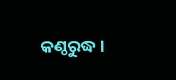କଣ୍ଠରୁଦ୍ଧ ।